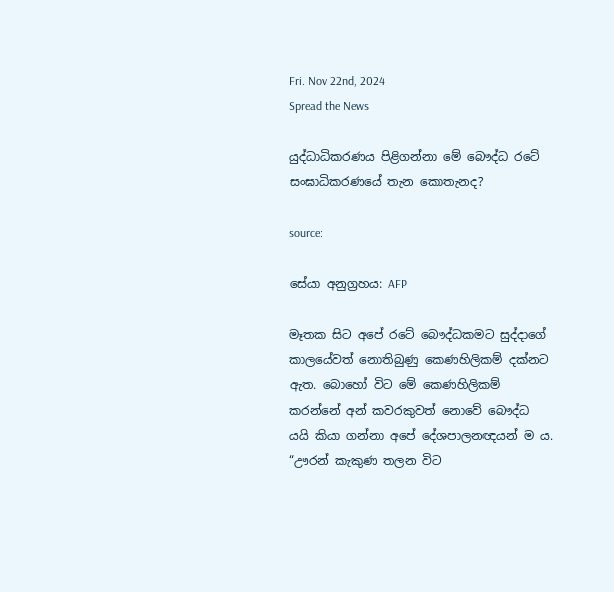Fri. Nov 22nd, 2024
Spread the News

යුද්ධාධිකරණය පිළිගන්නා මේ බෞද්ධ රටේ සංඝාධිකරණයේ තැන කොතැනද?

source:

සේයා අනුග්‍රහය: AFP

මෑතක සිට අපේ රටේ බෞද්ධකමට සුද්දාගේ කාලයේවත් නොතිබුණු කෙණහිලිකම් දක්නට ඇත. බොහෝ විට මේ කෙණහිලිකම් කරන්නේ අන් කවරකුවත් නොවේ බෞද්ධ යයි කියා ගන්නා අපේ දේශපාලනඥයන් ම ය. “ඌරන් කැකුණ තලන විට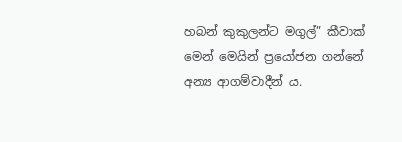හබන් කුකුලන්ට මගුල්” කීවාක් මෙන් මෙයින් ප්‍රයෝජන ගන්නේ අන්‍ය ආගම්වාදීන් ය.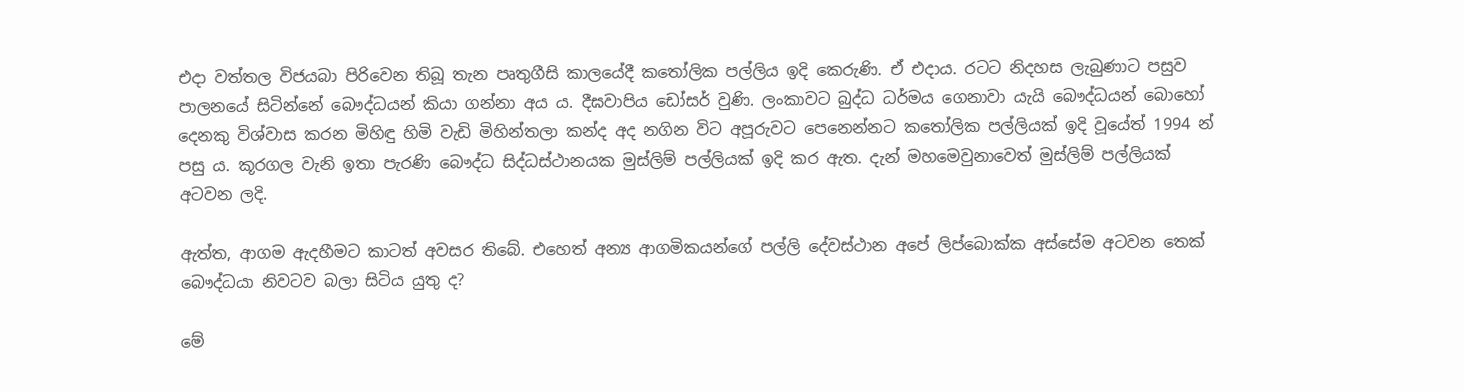එදා වත්තල විජයබා පිරිවෙන තිබූ තැන පෘතුගීසි කාලයේදී කතෝලික පල්ලිය ඉදි කෙරුණි. ඒ එදාය. රටට නිදහස ලැබුණාට පසුව පාලනයේ සිටින්නේ බෞද්ධයන් කියා ගන්නා අය ය. දීඝවාපිය ඩෝසර් වුණි. ලංකාවට බුද්ධ ධර්මය ගෙනාවා යැයි බෞද්ධයන් බොහෝ දෙනකු විශ්වාස කරන මිහිඳු හිමි වැඩි මිහින්තලා කන්ද අද නගින විට අපූරුවට පෙනෙන්නට කතෝලික පල්ලියක් ඉදි වූයේත් 1994 න් පසු ය. කූරගල වැනි ඉතා පැරණි බෞද්ධ සිද්ධස්ථානයක මුස්ලිම් පල්ලියක් ඉදි කර ඇත. දැන් මහමෙවුනාවෙත් මුස්ලිම් පල්ලියක් අටවන ලදි.

ඇත්ත, ආගම ඇදහීමට කාටත් අවසර තිබේ. එහෙත් අන්‍ය ආගමිකයන්ගේ පල්ලි දේවස්ථාන අපේ ලිප්බොක්ක අස්සේම අටවන තෙක් බෞද්ධයා නිවටව බලා සිටිය යුතු ද?

මේ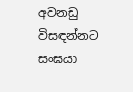අවනඩු විසඳන්නට සංඝයා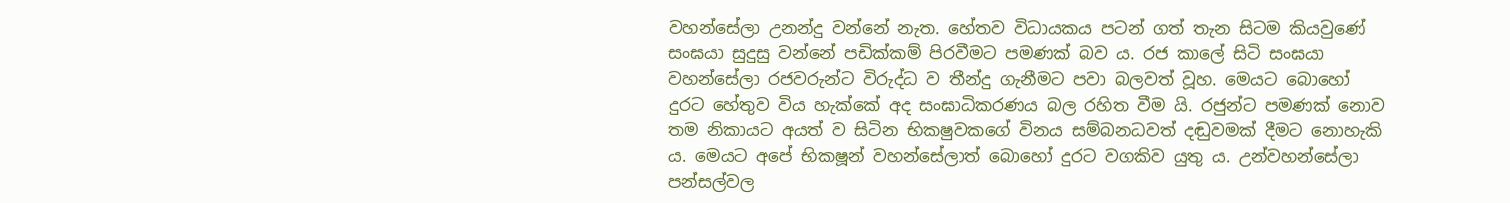වහන්සේලා උනන්දු වන්නේ නැත. හේතව විධායකය පටන් ගත් තැන සිටම කියවුණේ සංඝයා සුදුසු වන්නේ පඩික්කම් පිරවීමට පමණක් බව ය. රජ කාලේ සිටි සංඝයා වහන්සේලා රජවරුන්ට විරුද්ධ ව තීන්දු ගැනීමට පවා බලවත් වූහ. මෙයට බොහෝ දුරට හේතුව විය හැක්කේ අද සංඝාධිකරණය බල රහිත වීම යි. රජුන්ට පමණක් නොව තම නිකායට අයත් ව සිටින භික‍ෂුවකගේ විනය සම්බන‍ධවත් දඬුවමක් දීමට නොහැකි ය. මෙයට අපේ භික‍ෂූන් වහන්සේලාත් බොහෝ දුරට වගකිව යුතු ය. උන්වහන්සේලා පන්සල්වල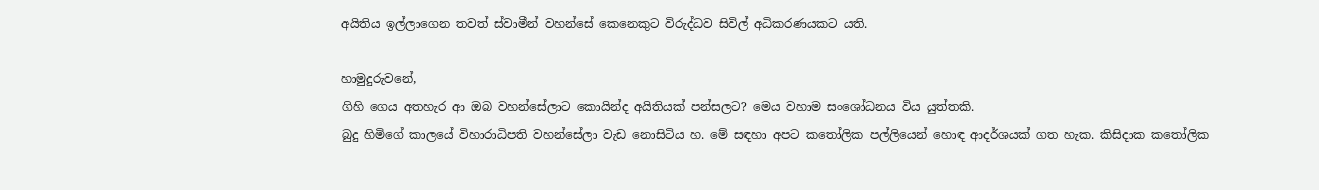අයිතිය ඉල්ලාගෙන තවත් ස්වාමීන් වහන්සේ කෙනෙකුට විරුද්ධව සිවිල් අධිකරණයකට යති.

හාමුදුරුවනේ,
ගිහි ගෙය අතහැර ආ ඔබ වහන්සේලාට කොයින්ද අයිතියක් පන්සලට? මෙය වහාම සංශෝධනය විය යුත්තකි.
බුදු හිමිගේ කාලයේ විහාරාධිපති වහන්සේලා වැඩ නොසිටිය හ. මේ සඳහා අපට කතෝලික පල්ලියෙන් හොඳ ආදර්ශයක් ගත හැක. කිසිදාක කතෝලික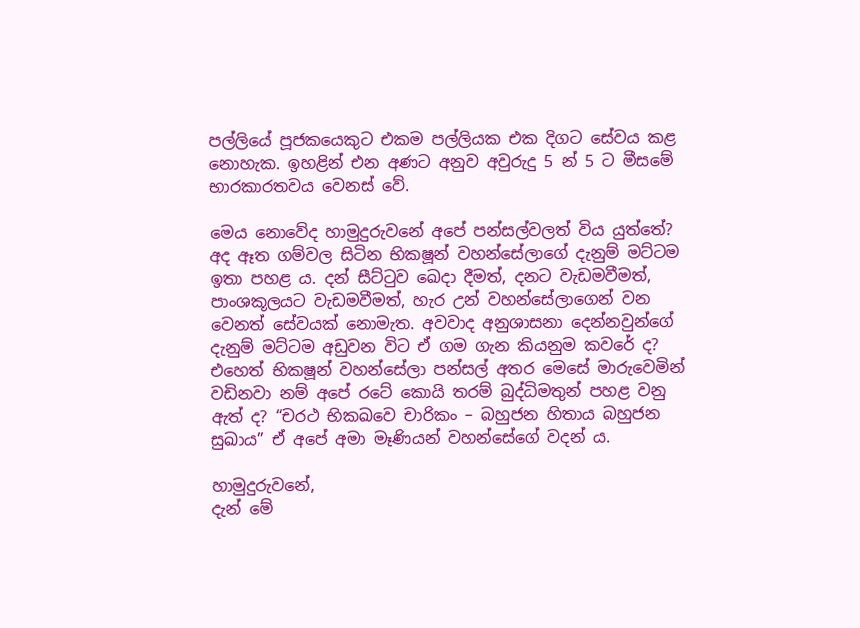පල්ලියේ පූජකයෙකුට එකම පල්ලියක එක දිගට සේවය කළ නොහැක. ඉහළින් එන අණට අනුව අවුරුදු 5 න් 5 ට මීසමේ භාරකාරත‍වය වෙනස් වේ.

මෙය නොවේද හාමුදුරුවනේ අපේ පන්සල්වලත් විය යුත්තේ?
අද ඈත ගම්වල සිටින භික‍ෂූන් වහන්සේලාගේ දැනුම් මට්ටම ඉතා පහළ ය. දන් සීට්ටුව ඛෙදා දීමත්, දනට වැඩමවීමත්, පාංශකූලයට වැඩමවීමත්, හැර උන් වහන්සේලාගෙන් වන වෙනත් සේවයක් නොමැත. අවවාද අනුශාසනා දෙන්නවුන්ගේ දැනුම් මට්ටම අඩුවන විට ඒ ගම ගැන කියනුම කවරේ ද?
එහෙත් භික‍ෂූන් වහන්සේලා පන්සල් අතර මෙසේ මාරුවෙමින් වඩිනවා නම් අපේ රටේ කොයි තරම් බුද්ධිමතුන් පහළ වනු ඇත් ද? “චරථ භික‍ඛවෙ චාරිකං – බහුජන හිතාය බහුජන සුඛාය” ඒ අපේ අමා මෑණියන් වහන්සේගේ වදන් ය.

හාමුදුරුවනේ,
දැන් මේ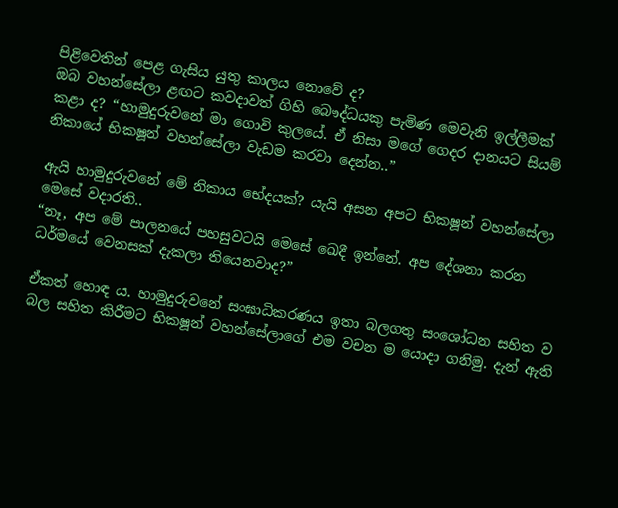පිළිවෙතින් පෙළ ගැසිය යුතු කාලය නොවේ ද?
ඔබ වහන්සේලා ළඟට කවදාවත් ගිහි බෞද්ධයකු පැමිණ මෙවැනි ඉල්ලීමක් කළා ද? “හාමුදුරුවනේ මා ගොවි කුලයේ. ඒ නිසා මගේ ගෙදර දානයට සියම් නිකායේ භික‍ෂූන් වහන්සේලා වැඩම කරවා දෙන්න..”

ඇයි හාමුදුරුවනේ මේ නිකාය භේදයක්? යැයි අසන අපට භික‍ෂූන් වහන්සේලා මෙසේ වදාරති..
“නෑ, අප මේ පාලනයේ පහසුවටයි මෙසේ ඛෙදී ඉන්නේ. අප දේශනා කරන ධර්මයේ වෙනසක් දැකලා තියෙනවාද?”

ඒකත් හොඳ ය. හාමුදුරුවනේ සංඝාධිකරණය ඉතා බලගතු සංශෝධන සහිත ව බල සහිත කිරීමට භික‍ෂූන් වහන්සේලාගේ එම වචන ම යොදා ගනිමු. දැන් ඇති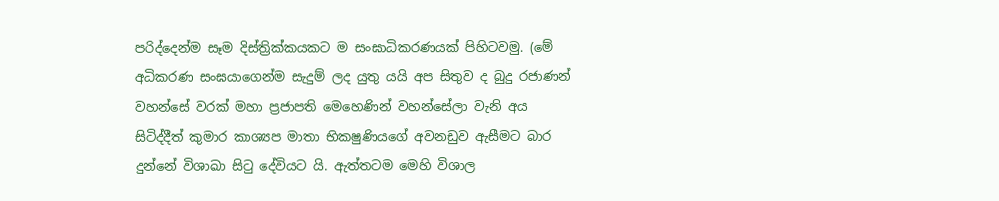පරිද්දෙන්ම සෑම දිස්ත්‍රික්කයකට ම සංඝාධිකරණයක් පිහිටවමු. (මේ අධිකරණ සංඝයාගෙන්ම සැදුම් ලද යුතු යයි අප සිතුව ද බුදු රජාණන් වහන්සේ වරක් මහා ප්‍රජාපති මෙහෙණින් වහන්සේලා වැනි අය සිටිද්දීත් කුමාර කාශ්‍යප මාතා භික‍ෂුණියගේ අවනඩුව ඇසීමට බාර දුන්නේ විශාඛා සිටු දේවියට යි. ඇත්තටම මෙහි විශාල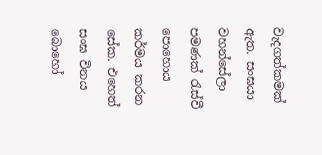වැදගත්කමක් ඇත. සංඝයා වහන්සේලා පමණක් රැස්වී පොහොය කර්මය කරන සේක. එහෙත් සංඝ විනය බොහෝ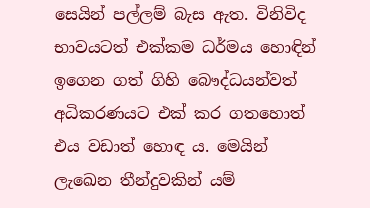සෙයින් පල්ලම් බැස ඇත. විනිවිද භාවයටත් එක්කම ධර්මය හොඳින් ඉගෙන ගත් ගිහි බෞද්ධයන්වත් අධිකරණයට එක් කර ගතහොත් එය වඩාත් හොඳ ය. මෙයින් ලැඛෙන තීන්දුවකින් යම්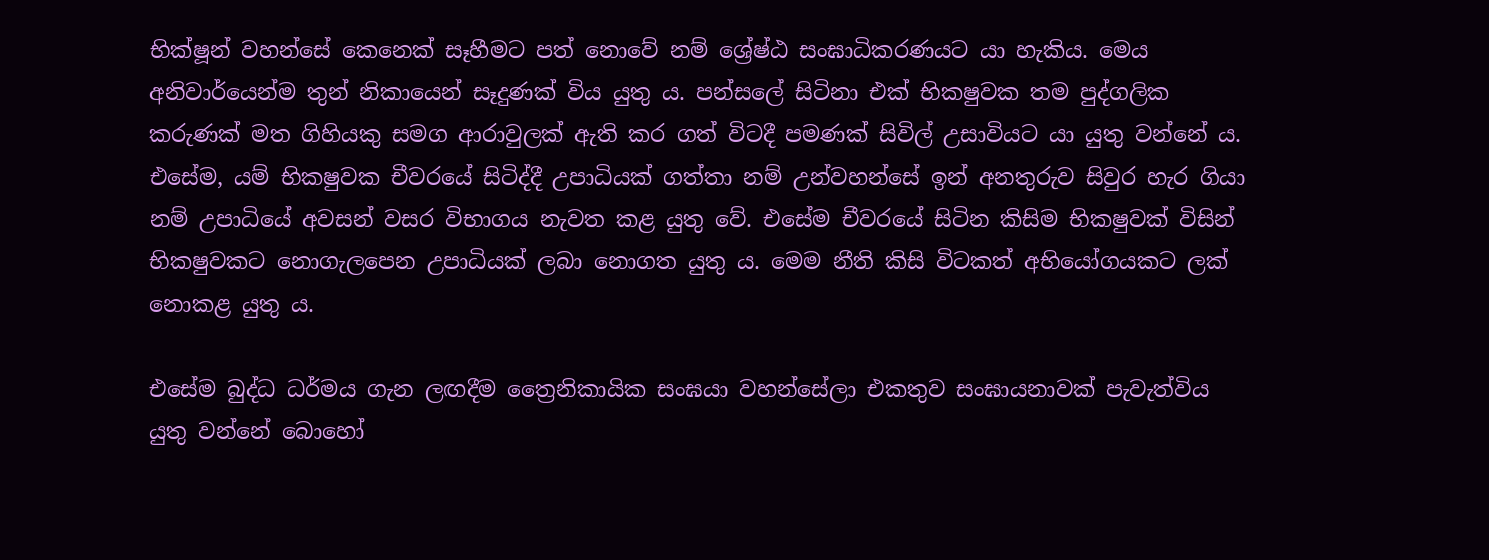භික්ෂූන් වහන්සේ කෙනෙක් සෑහීමට පත් නොවේ නම් ශ්‍රේෂ්ඨ සංඝාධිකරණයට යා හැකිය. මෙය අනිවාර්යෙන්ම තුන් නිකායෙන් සෑදුණක් විය යුතු ය. පන්සලේ සිටිනා එක් භික‍ෂුවක තම පුද්ගලික කරුණක් මත ගිහියකු සමග ආරාවුලක් ඇති කර ගත් විටදී පමණක් සිවිල් උසාවියට යා යුතු වන්නේ ය. එසේම, යම් භික‍ෂුවක චීවරයේ සිටිද්දී උපාධියක් ගත්තා නම් උන්වහන්සේ ඉන් අනතුරුව සිවුර හැර ගියා නම් උපාධියේ අවසන් වසර විභාගය නැවත කළ යුතු වේ. එසේම චීවරයේ සිටින කිසිම භික‍ෂුවක් විසින් භික‍ෂුවකට නොගැලපෙන උපාධියක් ලබා නොගත යුතු ය. මෙම නීති කිසි විටකත් අභියෝගයකට ලක් නොකළ යුතු ය.

එසේම බුද්ධ ධර්මය ගැන ලඟදීම ත්‍රෛනිකායික සංඝයා වහන්සේලා එකතුව සංඝායනාවක් පැවැත්විය යුතු වන්නේ බොහෝ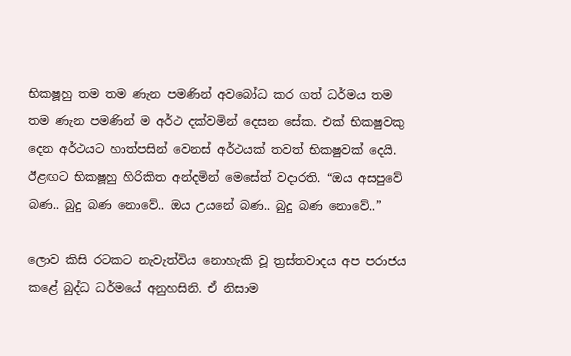භික‍ෂූහු තම තම ණැන පමණින් අවබෝධ කර ගත් ධර්මය තම තම ණැන පමණින් ම අර්ථ දක්වමින් දෙසන සේක. එක් භික‍ෂුවකු දෙන අර්ථයට හාත්පසින් වෙනස් අර්ථයක් තවත් භික‍ෂුවක් දෙයි. ඊළඟට භික‍ෂූහු හිරිකිත අන්දමින් මෙසේත් වදාරති. “ඔය අසපුවේ බණ.. බුදු බණ නොවේ.. ඔය උයනේ බණ.. බුදු බණ නොවේ..”

ලොව කිසි රටකට නැවැත්විය නොහැකි වූ ත්‍රස්තවාදය අප පරාජය කළේ බුද්ධ ධර්මයේ අනුහසිනි. ඒ නිසාම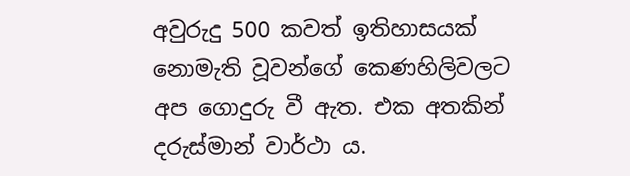අවුරුදු 500 කවත් ඉතිහාසයක් නොමැති වූවන්ගේ කෙණහිලිවලට අප ගොදුරු වී ඇත. එක අතකින් දරුස්මාන් වාර්ථා ය.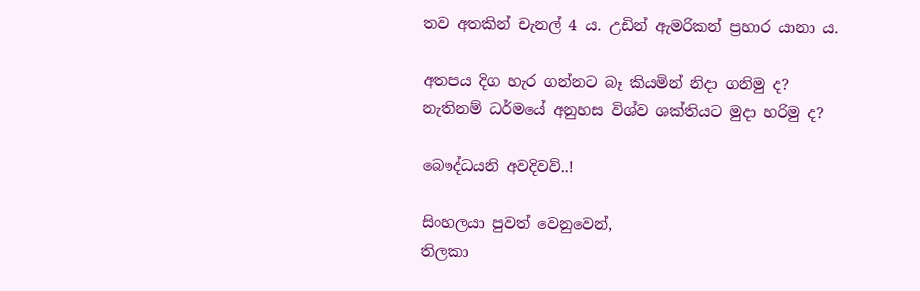තව අතකින් චැනල් 4 ය. උඩින් ඇමරිකන් ප්‍රහාර යානා ය.

අතපය දිග හැර ගන්නට බෑ කියමින් නිදා ගනිමු ද?
නැතිනම් ධර්මයේ අනුහස විශ්ව ශක්තියට මුදා හරිමු ද?

බෞද්ධයනි අවදිවව්..!

සිංහලයා පුවත් වෙනුවෙන්,
තිලකා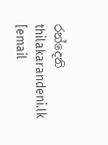රන්දෙනි
thilakarandeni.lk
[email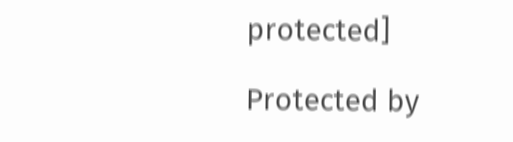protected]

Protected by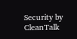Security by CleanTalk